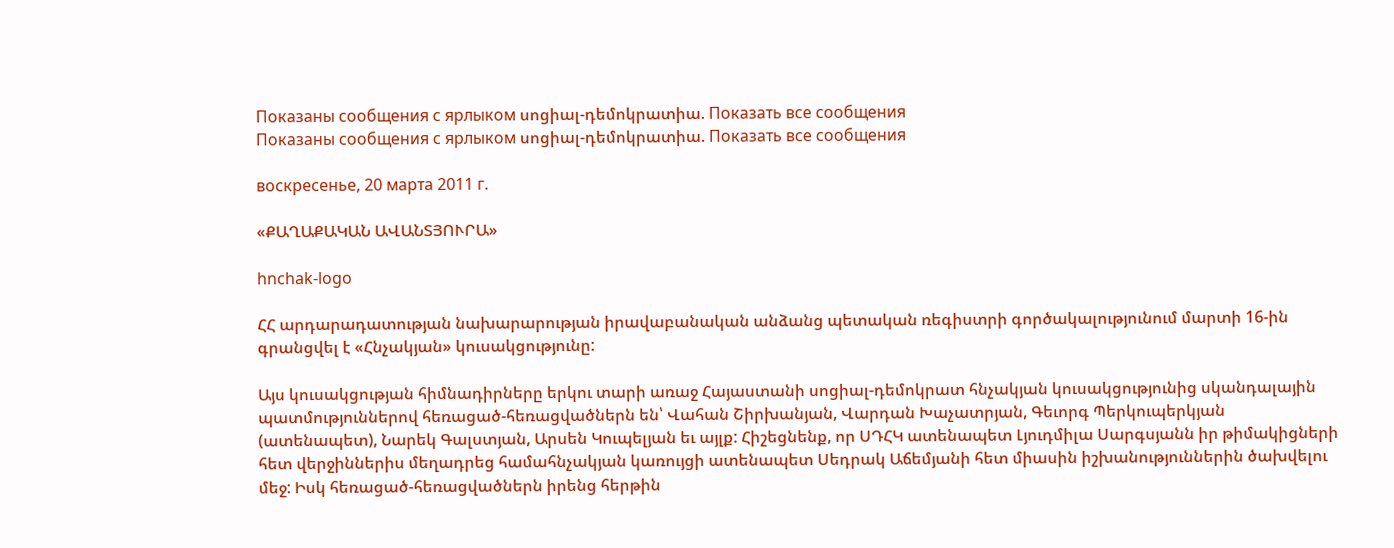Показаны сообщения с ярлыком սոցիալ-դեմոկրատիա. Показать все сообщения
Показаны сообщения с ярлыком սոցիալ-դեմոկրատիա. Показать все сообщения

воскресенье, 20 марта 2011 г.

«ՔԱՂԱՔԱԿԱՆ ԱՎԱՆՏՅՈՒՐԱ»

hnchak-logo

ՀՀ արդարադատության նախարարության իրավաբանական անձանց պետական ռեգիստրի գործակալությունում մարտի 16-ին գրանցվել է «Հնչակյան» կուսակցությունը:

Այս կուսակցության հիմնադիրները երկու տարի առաջ Հայաստանի սոցիալ-դեմոկրատ հնչակյան կուսակցությունից սկանդալային պատմություններով հեռացած-հեռացվածներն են՝ Վահան Շիրխանյան, Վարդան Խաչատրյան, Գեւորգ Պերկուպերկյան (ատենապետ), Նարեկ Գալստյան, Արսեն Կուպելյան եւ այլք: Հիշեցնենք, որ ՍԴՀԿ ատենապետ Լյուդմիլա Սարգսյանն իր թիմակիցների հետ վերջիններիս մեղադրեց համահնչակյան կառույցի ատենապետ Սեդրակ Աճեմյանի հետ միասին իշխանություններին ծախվելու մեջ: Իսկ հեռացած-հեռացվածներն իրենց հերթին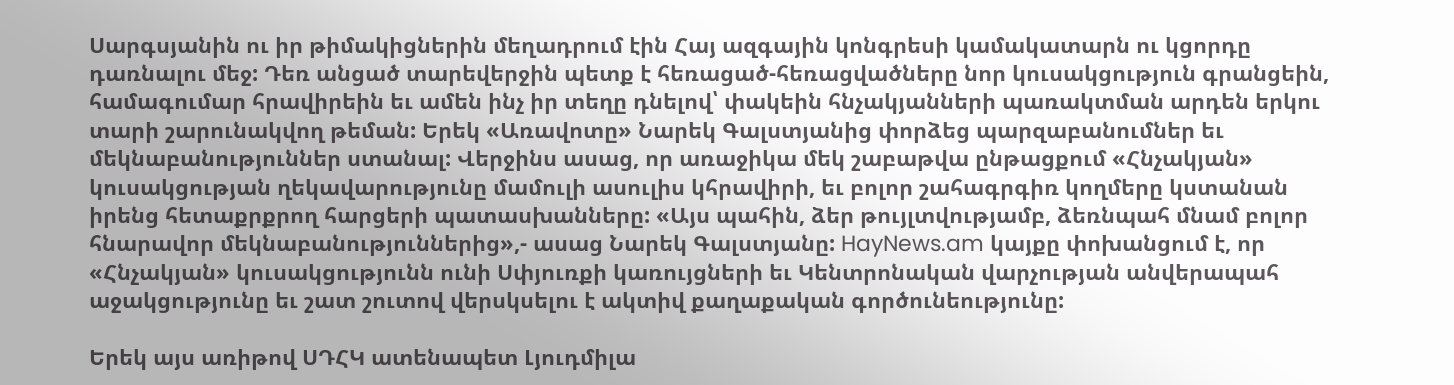Սարգսյանին ու իր թիմակիցներին մեղադրում էին Հայ ազգային կոնգրեսի կամակատարն ու կցորդը դառնալու մեջ: Դեռ անցած տարեվերջին պետք է հեռացած-հեռացվածները նոր կուսակցություն գրանցեին, համագումար հրավիրեին եւ ամեն ինչ իր տեղը դնելով՝ փակեին հնչակյանների պառակտման արդեն երկու տարի շարունակվող թեման: Երեկ «Առավոտը» Նարեկ Գալստյանից փորձեց պարզաբանումներ եւ մեկնաբանություններ ստանալ: Վերջինս ասաց, որ առաջիկա մեկ շաբաթվա ընթացքում «Հնչակյան» կուսակցության ղեկավարությունը մամուլի ասուլիս կհրավիրի, եւ բոլոր շահագրգիռ կողմերը կստանան իրենց հետաքրքրող հարցերի պատասխանները: «Այս պահին, ձեր թույլտվությամբ, ձեռնպահ մնամ բոլոր հնարավոր մեկնաբանություններից»,- ասաց Նարեկ Գալստյանը: HayNews.am կայքը փոխանցում է, որ «Հնչակյան» կուսակցությունն ունի Սփյուռքի կառույցների եւ Կենտրոնական վարչության անվերապահ աջակցությունը եւ շատ շուտով վերսկսելու է ակտիվ քաղաքական գործունեությունը:

Երեկ այս առիթով ՍԴՀԿ ատենապետ Լյուդմիլա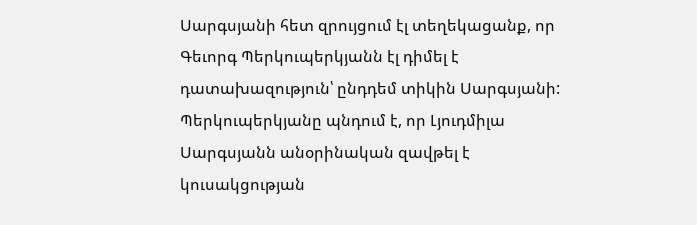Սարգսյանի հետ զրույցում էլ տեղեկացանք, որ Գեւորգ Պերկուպերկյանն էլ դիմել է դատախազություն՝ ընդդեմ տիկին Սարգսյանի: Պերկուպերկյանը պնդում է, որ Լյուդմիլա Սարգսյանն անօրինական զավթել է կուսակցության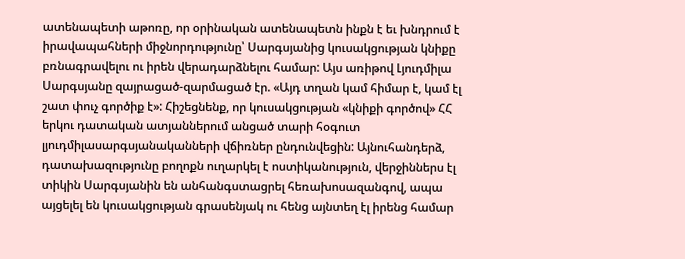ատենապետի աթոռը, որ օրինական ատենապետն ինքն է եւ խնդրում է իրավապահների միջնորդությունը՝ Սարգսյանից կուսակցության կնիքը բռնագրավելու ու իրեն վերադարձնելու համար: Այս առիթով Լյուդմիլա Սարգսյանը զայրացած-զարմացած էր. «Այդ տղան կամ հիմար է, կամ էլ շատ փուչ գործիք է»: Հիշեցնենք, որ կուսակցության «կնիքի գործով» ՀՀ երկու դատական ատյաններում անցած տարի հօգուտ լյուդմիլասարգսյանականների վճիռներ ընդունվեցին: Այնուհանդերձ, դատախազությունը բողոքն ուղարկել է ոստիկանություն, վերջիններս էլ տիկին Սարգսյանին են անհանգստացրել հեռախոսազանգով, ապա այցելել են կուսակցության գրասենյակ ու հենց այնտեղ էլ իրենց համար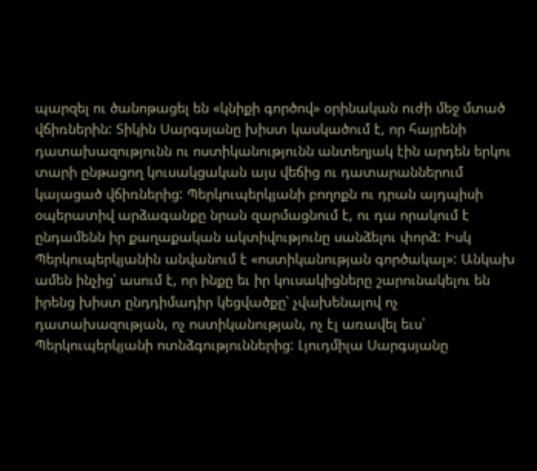պարզել ու ծանոթացել են «կնիքի գործով» օրինական ուժի մեջ մտած վճիռներին: Տիկին Սարգսյանը խիստ կասկածում է, որ հայրենի դատախազությունն ու ոստիկանությունն անտեղյակ էին արդեն երկու տարի ընթացող կուսակցական այս վեճից ու դատարաններում կայացած վճիռներից: Պերկուպերկյանի բողոքն ու դրան այդպիսի օպերատիվ արձագանքը նրան զարմացնում է, ու դա որակում է ընդամենն իր քաղաքական ակտիվությունը սանձելու փորձ: Իսկ Պերկուպերկյանին անվանում է «ոստիկանության գործակալ»: Անկախ ամեն ինչից՝ ասում է, որ ինքը եւ իր կուսակիցները շարունակելու են իրենց խիստ ընդդիմադիր կեցվածքը՝ չվախենալով ոչ դատախազության, ոչ ոստիկանության, ոչ էլ առավել եւս՝ Պերկուպերկյանի ոտնձգություններից: Լյուդմիլա Սարգսյանը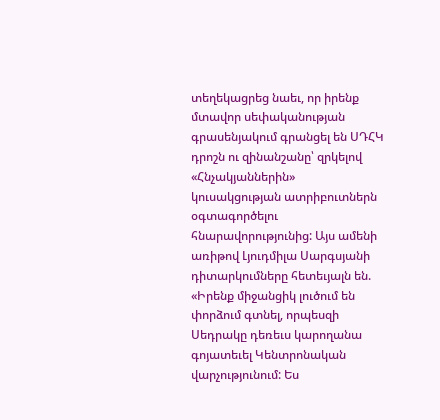տեղեկացրեց նաեւ, որ իրենք մտավոր սեփականության գրասենյակում գրանցել են ՍԴՀԿ դրոշն ու զինանշանը՝ զրկելով «Հնչակյաններին» կուսակցության ատրիբուտներն օգտագործելու հնարավորությունից: Այս ամենի առիթով Լյուդմիլա Սարգսյանի դիտարկումները հետեւյալն են. «Իրենք միջանցիկ լուծում են փորձում գտնել, որպեսզի Սեդրակը դեռեւս կարողանա գոյատեւել Կենտրոնական վարչությունում: Ես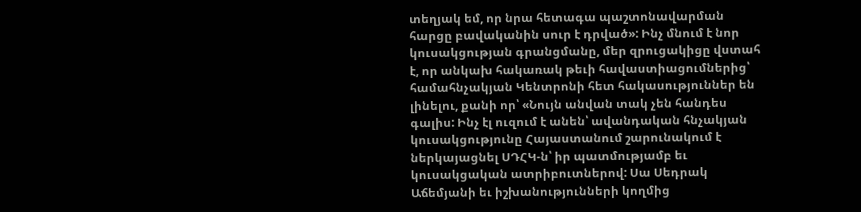տեղյակ եմ, որ նրա հետագա պաշտոնավարման հարցը բավականին սուր է դրված»: Ինչ մնում է նոր կուսակցության գրանցմանը, մեր զրուցակիցը վստահ է, որ անկախ հակառակ թեւի հավաստիացումներից՝ համահնչակյան Կենտրոնի հետ հակասություններ են լինելու, քանի որ՝ «Նույն անվան տակ չեն հանդես գալիս: Ինչ էլ ուզում է անեն՝ ավանդական հնչակյան կուսակցությունը Հայաստանում շարունակում է ներկայացնել ՍԴՀԿ-ն՝ իր պատմությամբ եւ կուսակցական ատրիբուտներով: Սա Սեդրակ Աճեմյանի եւ իշխանությունների կողմից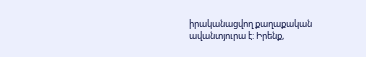իրականացվող քաղաքական ավանտյուրա է: Իրենք,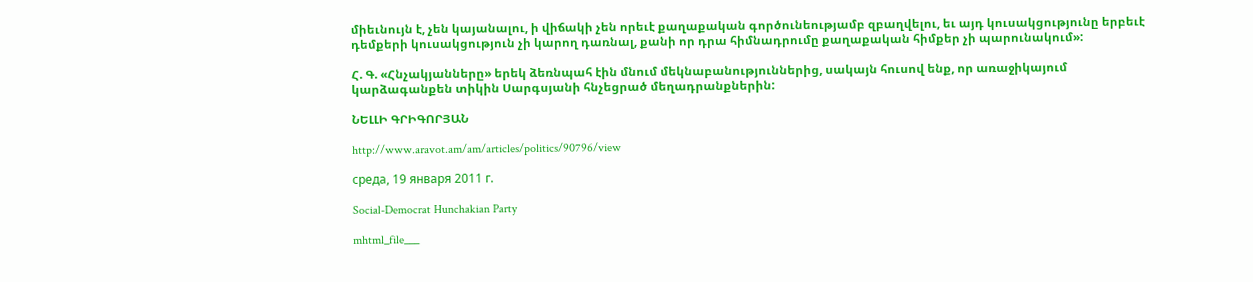միեւնույն է, չեն կայանալու, ի վիճակի չեն որեւէ քաղաքական գործունեությամբ զբաղվելու, եւ այդ կուսակցությունը երբեւէ դեմքերի կուսակցություն չի կարող դառնալ, քանի որ դրա հիմնադրումը քաղաքական հիմքեր չի պարունակում»:

Հ. Գ. «Հնչակյանները» երեկ ձեռնպահ էին մնում մեկնաբանություններից, սակայն հուսով ենք, որ առաջիկայում կարձագանքեն տիկին Սարգսյանի հնչեցրած մեղադրանքներին:

ՆԵԼԼԻ ԳՐԻԳՈՐՅԱՆ

http://www.aravot.am/am/articles/politics/90796/view

среда, 19 января 2011 г.

Social-Democrat Hunchakian Party

mhtml_file___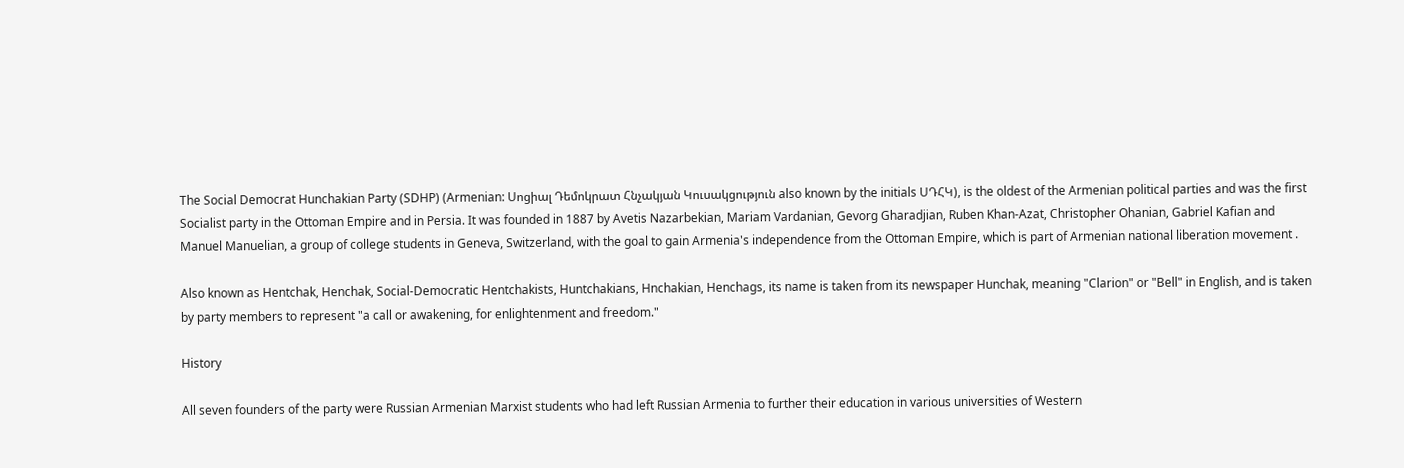The Social Democrat Hunchakian Party (SDHP) (Armenian: Սոցիալ Դեմոկրատ Հնչակյան Կուսակցություն also known by the initials ՍԴՀԿ), is the oldest of the Armenian political parties and was the first Socialist party in the Ottoman Empire and in Persia. It was founded in 1887 by Avetis Nazarbekian, Mariam Vardanian, Gevorg Gharadjian, Ruben Khan-Azat, Christopher Ohanian, Gabriel Kafian and Manuel Manuelian, a group of college students in Geneva, Switzerland, with the goal to gain Armenia's independence from the Ottoman Empire, which is part of Armenian national liberation movement .

Also known as Hentchak, Henchak, Social-Democratic Hentchakists, Huntchakians, Hnchakian, Henchags, its name is taken from its newspaper Hunchak, meaning "Clarion" or "Bell" in English, and is taken by party members to represent "a call or awakening, for enlightenment and freedom."

History

All seven founders of the party were Russian Armenian Marxist students who had left Russian Armenia to further their education in various universities of Western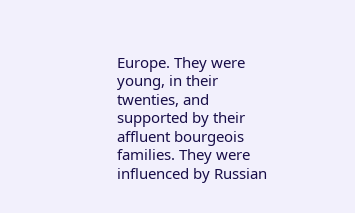Europe. They were young, in their twenties, and supported by their affluent bourgeois families. They were influenced by Russian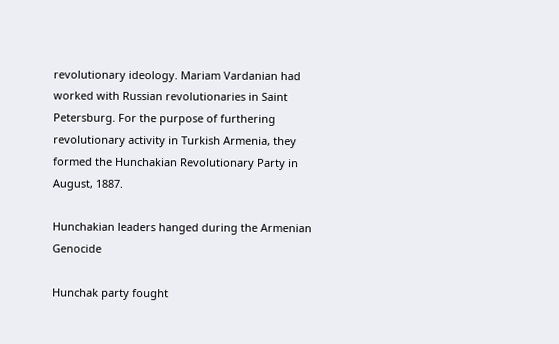revolutionary ideology. Mariam Vardanian had worked with Russian revolutionaries in Saint Petersburg. For the purpose of furthering revolutionary activity in Turkish Armenia, they formed the Hunchakian Revolutionary Party in August, 1887.

Hunchakian leaders hanged during the Armenian Genocide

Hunchak party fought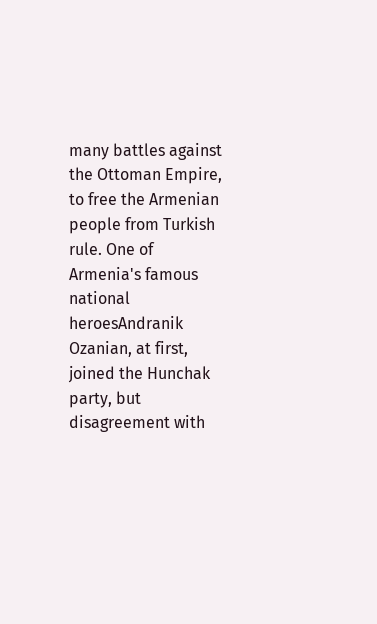many battles against the Ottoman Empire, to free the Armenian people from Turkish rule. One of Armenia's famous national heroesAndranik Ozanian, at first, joined the Hunchak party, but disagreement with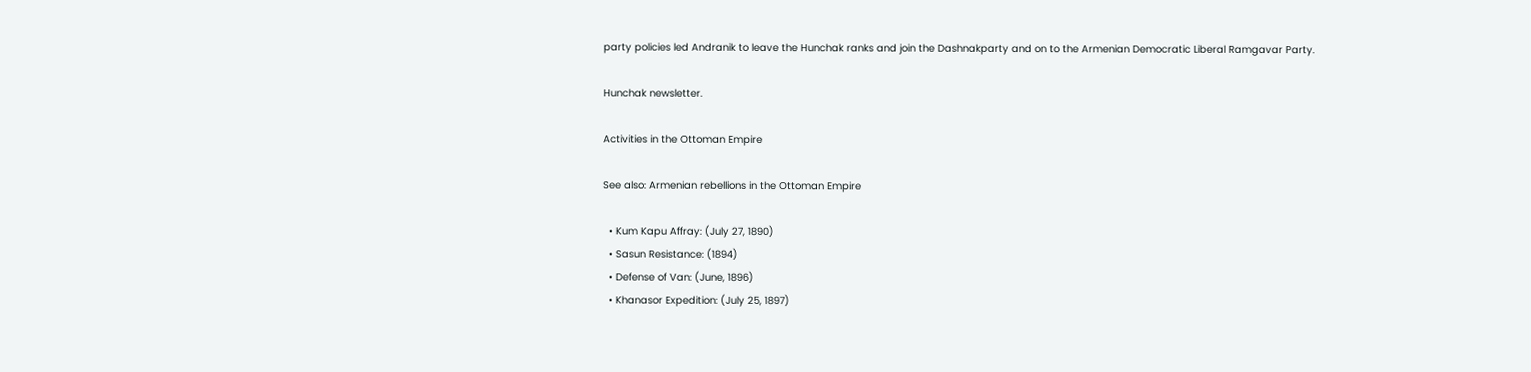party policies led Andranik to leave the Hunchak ranks and join the Dashnakparty and on to the Armenian Democratic Liberal Ramgavar Party.

Hunchak newsletter.

Activities in the Ottoman Empire

See also: Armenian rebellions in the Ottoman Empire

  • Kum Kapu Affray: (July 27, 1890)
  • Sasun Resistance: (1894)
  • Defense of Van: (June, 1896)
  • Khanasor Expedition: (July 25, 1897)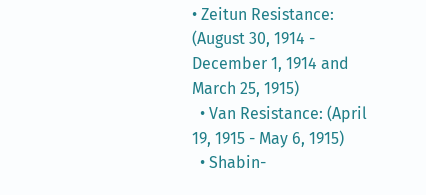• Zeitun Resistance: (August 30, 1914 - December 1, 1914 and March 25, 1915)
  • Van Resistance: (April 19, 1915 - May 6, 1915)
  • Shabin-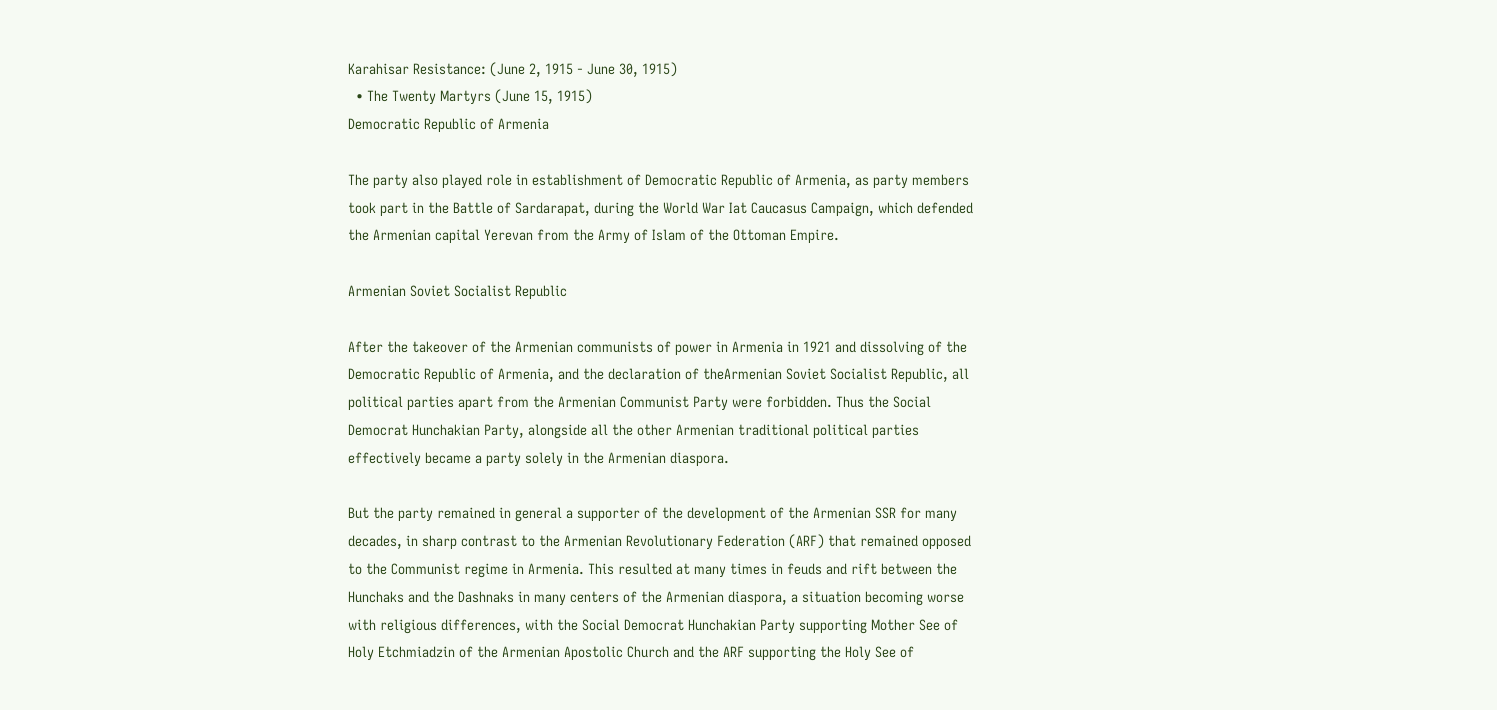Karahisar Resistance: (June 2, 1915 - June 30, 1915)
  • The Twenty Martyrs (June 15, 1915)
Democratic Republic of Armenia

The party also played role in establishment of Democratic Republic of Armenia, as party members took part in the Battle of Sardarapat, during the World War Iat Caucasus Campaign, which defended the Armenian capital Yerevan from the Army of Islam of the Ottoman Empire.

Armenian Soviet Socialist Republic

After the takeover of the Armenian communists of power in Armenia in 1921 and dissolving of the Democratic Republic of Armenia, and the declaration of theArmenian Soviet Socialist Republic, all political parties apart from the Armenian Communist Party were forbidden. Thus the Social Democrat Hunchakian Party, alongside all the other Armenian traditional political parties effectively became a party solely in the Armenian diaspora.

But the party remained in general a supporter of the development of the Armenian SSR for many decades, in sharp contrast to the Armenian Revolutionary Federation (ARF) that remained opposed to the Communist regime in Armenia. This resulted at many times in feuds and rift between the Hunchaks and the Dashnaks in many centers of the Armenian diaspora, a situation becoming worse with religious differences, with the Social Democrat Hunchakian Party supporting Mother See of Holy Etchmiadzin of the Armenian Apostolic Church and the ARF supporting the Holy See of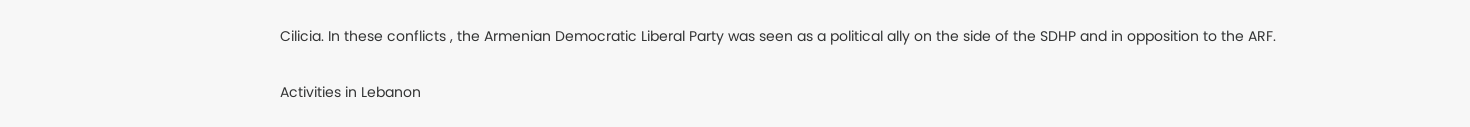Cilicia. In these conflicts , the Armenian Democratic Liberal Party was seen as a political ally on the side of the SDHP and in opposition to the ARF.

Activities in Lebanon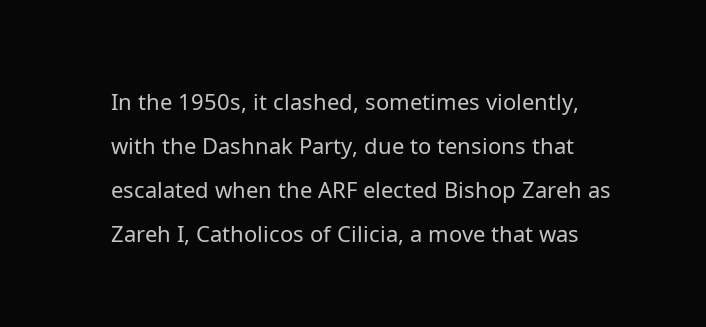In the 1950s, it clashed, sometimes violently, with the Dashnak Party, due to tensions that escalated when the ARF elected Bishop Zareh as Zareh I, Catholicos of Cilicia, a move that was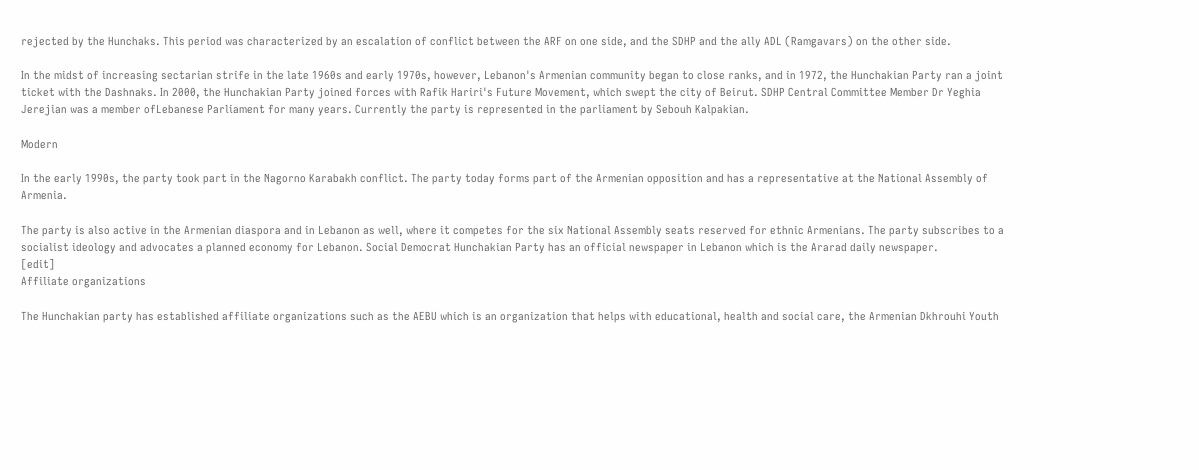rejected by the Hunchaks. This period was characterized by an escalation of conflict between the ARF on one side, and the SDHP and the ally ADL (Ramgavars) on the other side.

In the midst of increasing sectarian strife in the late 1960s and early 1970s, however, Lebanon's Armenian community began to close ranks, and in 1972, the Hunchakian Party ran a joint ticket with the Dashnaks. In 2000, the Hunchakian Party joined forces with Rafik Hariri's Future Movement, which swept the city of Beirut. SDHP Central Committee Member Dr Yeghia Jerejian was a member ofLebanese Parliament for many years. Currently the party is represented in the parliament by Sebouh Kalpakian.

Modern

In the early 1990s, the party took part in the Nagorno Karabakh conflict. The party today forms part of the Armenian opposition and has a representative at the National Assembly of Armenia.

The party is also active in the Armenian diaspora and in Lebanon as well, where it competes for the six National Assembly seats reserved for ethnic Armenians. The party subscribes to a socialist ideology and advocates a planned economy for Lebanon. Social Democrat Hunchakian Party has an official newspaper in Lebanon which is the Ararad daily newspaper.
[edit]
Affiliate organizations

The Hunchakian party has established affiliate organizations such as the AEBU which is an organization that helps with educational, health and social care, the Armenian Dkhrouhi Youth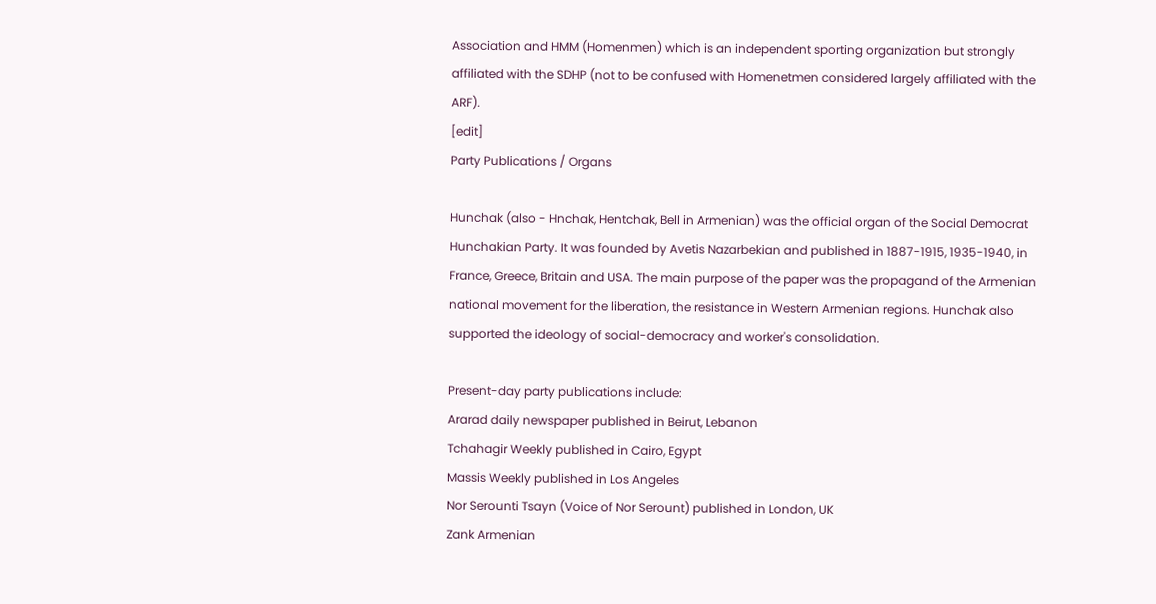Association and HMM (Homenmen) which is an independent sporting organization but strongly affiliated with the SDHP (not to be confused with Homenetmen considered largely affiliated with the ARF).
[edit]
Party Publications / Organs

Hunchak (also - Hnchak, Hentchak, Bell in Armenian) was the official organ of the Social Democrat Hunchakian Party. It was founded by Avetis Nazarbekian and published in 1887-1915, 1935-1940, in France, Greece, Britain and USA. The main purpose of the paper was the propagand of the Armenian national movement for the liberation, the resistance in Western Armenian regions. Hunchak also supported the ideology of social-democracy and worker's consolidation.

Present-day party publications include:
Ararad daily newspaper published in Beirut, Lebanon
Tchahagir Weekly published in Cairo, Egypt
Massis Weekly published in Los Angeles
Nor Serounti Tsayn (Voice of Nor Serount) published in London, UK
Zank Armenian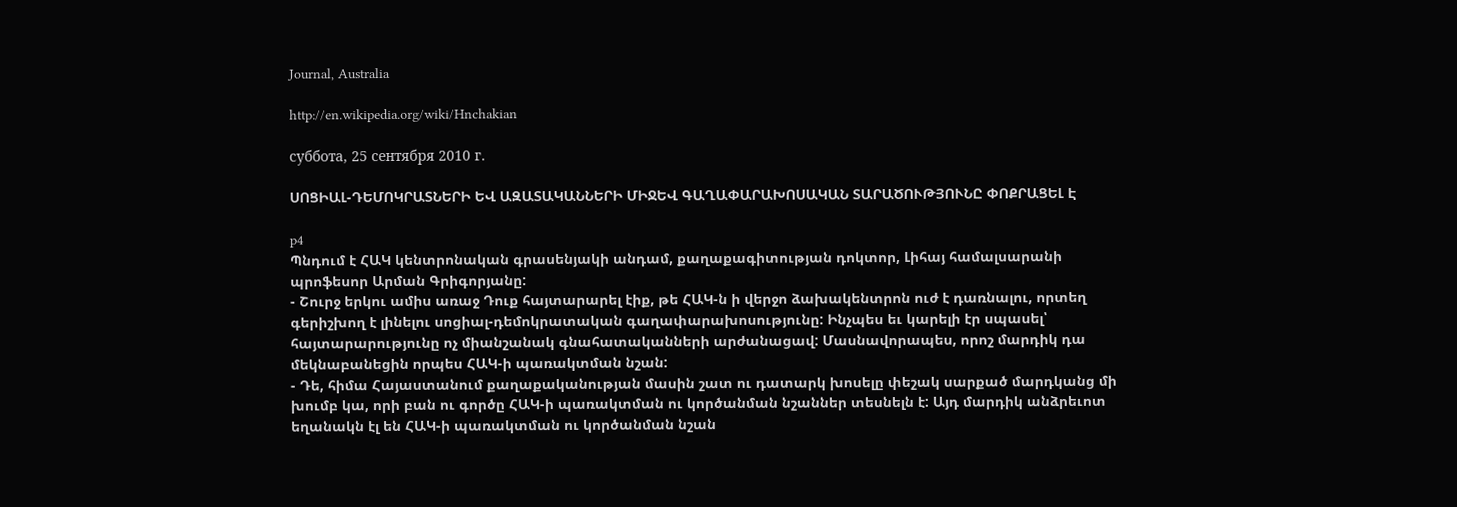Journal, Australia

http://en.wikipedia.org/wiki/Hnchakian

суббота, 25 сентября 2010 г.

ՍՈՑԻԱԼ-ԴԵՄՈԿՐԱՏՆԵՐԻ ԵՎ ԱԶԱՏԱԿԱՆՆԵՐԻ ՄԻՋԵՎ ԳԱՂԱՓԱՐԱԽՈՍԱԿԱՆ ՏԱՐԱԾՈՒԹՅՈՒՆԸ ՓՈՔՐԱՑԵԼ Է

p4
Պնդում է ՀԱԿ կենտրոնական գրասենյակի անդամ, քաղաքագիտության դոկտոր, Լիհայ համալսարանի պրոֆեսոր Արման Գրիգորյանը:
- Շուրջ երկու ամիս առաջ Դուք հայտարարել էիք, թե ՀԱԿ-ն ի վերջո ձախակենտրոն ուժ է դառնալու, որտեղ գերիշխող է լինելու սոցիալ-դեմոկրատական գաղափարախոսությունը: Ինչպես եւ կարելի էր սպասել՝ հայտարարությունը ոչ միանշանակ գնահատականների արժանացավ: Մասնավորապես, որոշ մարդիկ դա մեկնաբանեցին որպես ՀԱԿ-ի պառակտման նշան:
- Դե, հիմա Հայաստանում քաղաքականության մասին շատ ու դատարկ խոսելը փեշակ սարքած մարդկանց մի խումբ կա, որի բան ու գործը ՀԱԿ-ի պառակտման ու կործանման նշաններ տեսնելն է: Այդ մարդիկ անձրեւոտ եղանակն էլ են ՀԱԿ-ի պառակտման ու կործանման նշան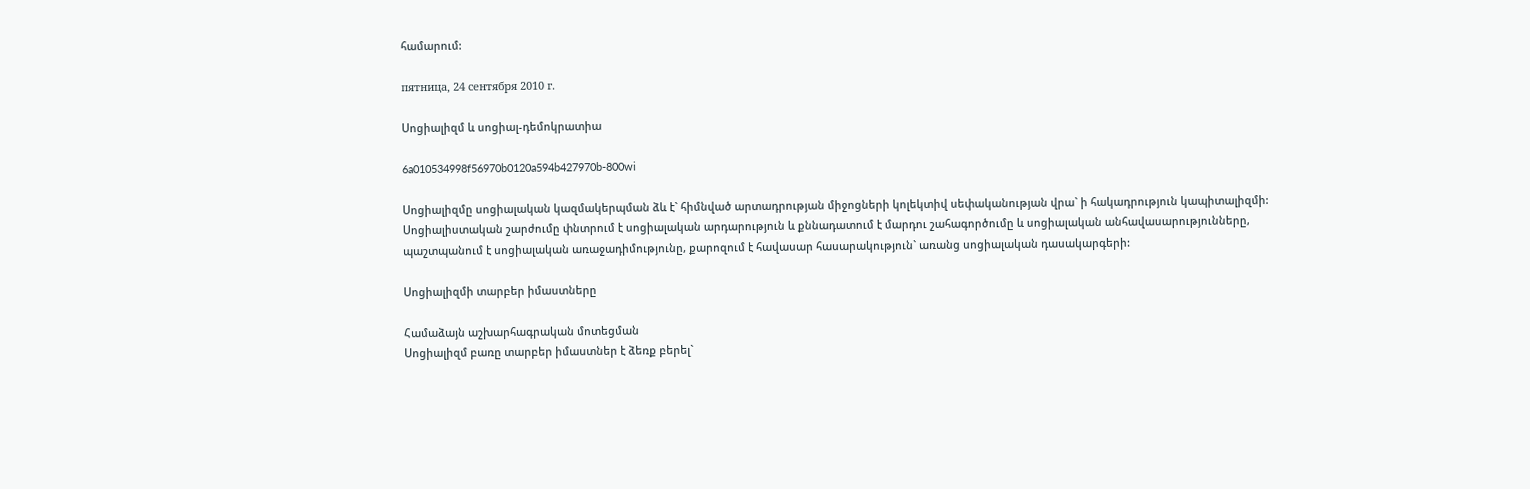համարում:

пятница, 24 сентября 2010 г.

Սոցիալիզմ և սոցիալ-դեմոկրատիա

6a010534998f56970b0120a594b427970b-800wi

Սոցիալիզմը սոցիալական կազմակերպման ձև է` հիմնված արտադրության միջոցների կոլեկտիվ սեփականության վրա` ի հակադրություն կապիտալիզմի:
Սոցիալիստական շարժումը փնտրում է սոցիալական արդարություն և քննադատում է մարդու շահագործումը և սոցիալական անհավասարությունները, պաշտպանում է սոցիալական առաջադիմությունը, քարոզում է հավասար հասարակություն` առանց սոցիալական դասակարգերի:

Սոցիալիզմի տարբեր իմաստները

Համաձայն աշխարհագրական մոտեցման
Սոցիալիզմ բառը տարբեր իմաստներ է ձեռք բերել`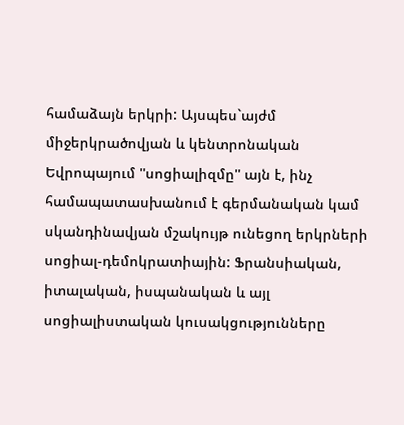համաձայն երկրի: Այսպես`այժմ միջերկրածովյան և կենտրոնական Եվրոպայում ''սոցիալիզմը'' այն է, ինչ համապատասխանում է գերմանական կամ սկանդինավյան մշակույթ ունեցող երկրների սոցիալ-դեմոկրատիային: Ֆրանսիական, իտալական, իսպանական և այլ սոցիալիստական կուսակցությունները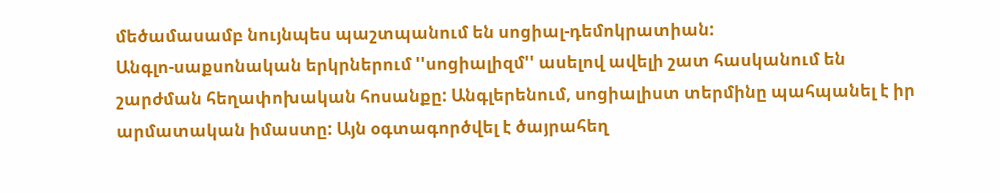մեծամասամբ նույնպես պաշտպանում են սոցիալ-դեմոկրատիան:
Անգլո-սաքսոնական երկրներում ''սոցիալիզմ'' ասելով ավելի շատ հասկանում են շարժման հեղափոխական հոսանքը: Անգլերենում, սոցիալիստ տերմինը պահպանել է իր արմատական իմաստը: Այն օգտագործվել է ծայրահեղ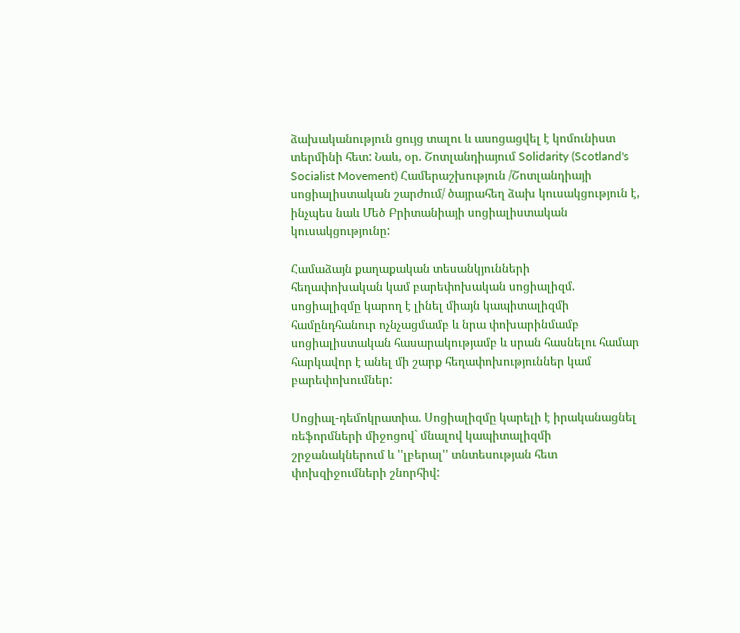ձախականություն ցույց տալու և ասոցացվել է կոմունիստ տերմինի հետ: Նաև, օր. Շոտլանդիայում Solidarity (Scotland's Socialist Movement) Համերաշխություն /Շոտլանդիայի սոցիալիստական շարժում/ ծայրահեղ ձախ կուսակցություն է, ինչպես նաև Մեծ Բրիտանիայի սոցիալիստական կուսակցությունը:

Համաձայն քաղաքական տեսանկյունների
հեղափոխական կամ բարեփոխական սոցիալիզմ. սոցիալիզմը կարող է լինել միայն կապիտալիզմի համընդհանուր ոչնչացմամբ և նրա փոխարինմամբ սոցիալիստական հասարակությամբ և սրան հասնելու համար հարկավոր է անել մի շարք հեղափոխություններ կամ բարեփոխումներ:

Սոցիալ-դեմոկրատիա. Սոցիալիզմը կարելի է իրականացնել ռեֆորմների միջոցով` մնալով կապիտալիզմի շրջանակներում և ''լբերալ'' տնտեսության հետ փոխզիջումների շնորհիվ: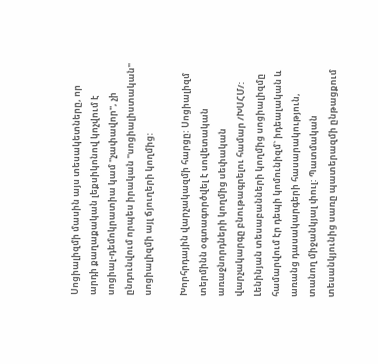Սոցիալիզմի մասին այս տեսակետները, որ արդի քաղաքական լեքսիկոնով կոչվում է սոցիալ-դեմոկրատիա կամ ''չափավոր'', չի ընդունվում որպես իրական ''սոցիալիստական'' սոցիալիզմի այլ ճյուղերի կողմից:

Խորհրդային վարչակազմի հարցը: Սոցիալիզմ տերմինն օգտագործվել է սովետական առաջնորդների կողմից սեփական վարչակարգը բնութագրելու համար /ԽՍՀՄ/: Լենինյան տեսաբանների կողմից սոցիալիզմը համարվում էր դեպի կոմունիզմ` իդեալական և առանց դասակարգերի հասարակություն, տանող միջանկյալ փուլ: Պատմական տեսանկյունից սառը պատերազմի ընթացքում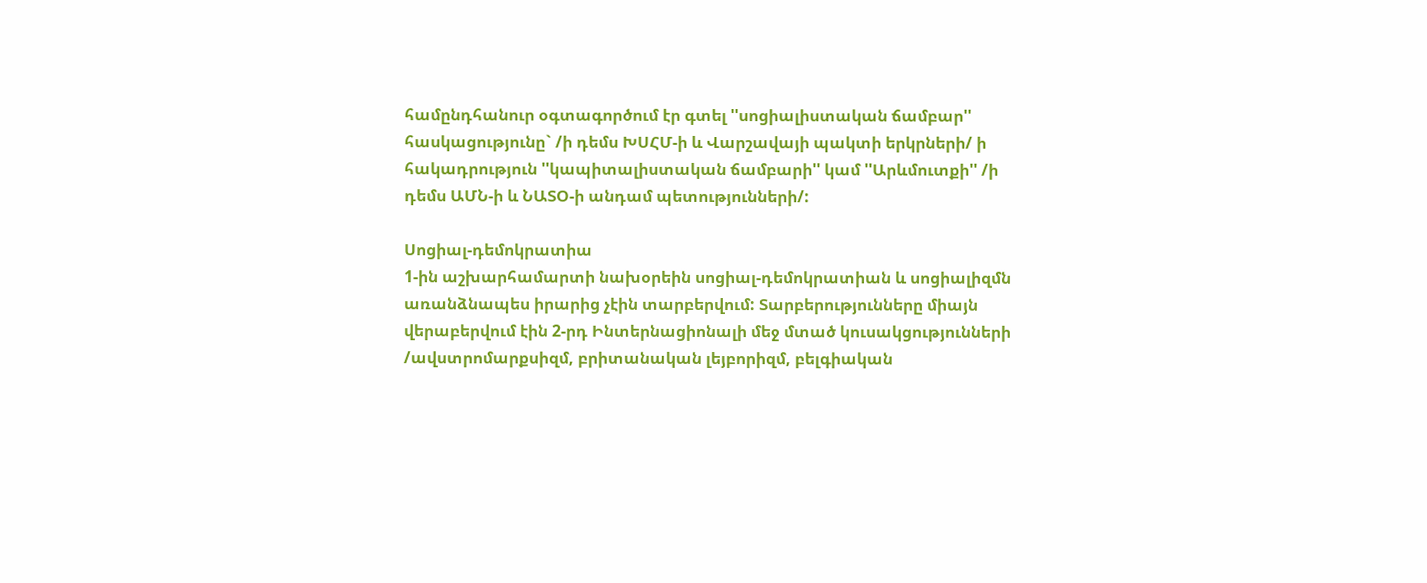համընդհանուր օգտագործում էր գտել ''սոցիալիստական ճամբար'' հասկացությունը` /ի դեմս ԽՍՀՄ-ի և Վարշավայի պակտի երկրների/ ի հակադրություն ''կապիտալիստական ճամբարի'' կամ ''Արևմուտքի'' /ի դեմս ԱՄՆ-ի և ՆԱՏՕ-ի անդամ պետությունների/:

Սոցիալ-դեմոկրատիա
1-ին աշխարհամարտի նախօրեին սոցիալ-դեմոկրատիան և սոցիալիզմն առանձնապես իրարից չէին տարբերվում: Տարբերությունները միայն վերաբերվում էին 2-րդ Ինտերնացիոնալի մեջ մտած կուսակցությունների /ավստրոմարքսիզմ, բրիտանական լեյբորիզմ, բելգիական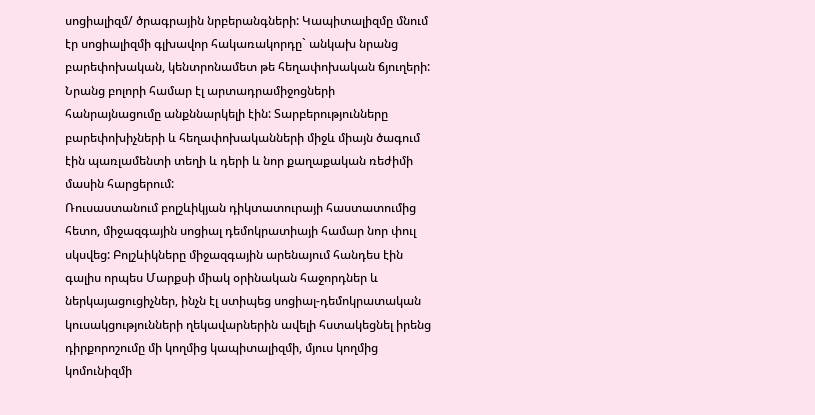սոցիալիզմ/ ծրագրային նրբերանգների: Կապիտալիզմը մնում էր սոցիալիզմի գլխավոր հակառակորդը` անկախ նրանց բարեփոխական, կենտրոնամետ թե հեղափոխական ճյուղերի: Նրանց բոլորի համար էլ արտադրամիջոցների հանրայնացումը անքննարկելի էին: Տարբերությունները բարեփոխիչների և հեղափոխականների միջև միայն ծագում էին պառլամենտի տեղի և դերի և նոր քաղաքական ռեժիմի մասին հարցերում:
Ռուսաստանում բոլշևիկյան դիկտատուրայի հաստատումից հետո, միջազգային սոցիալ դեմոկրատիայի համար նոր փուլ սկսվեց: Բոլշևիկները միջազգային արենայում հանդես էին գալիս որպես Մարքսի միակ օրինական հաջորդներ և ներկայացուցիչներ, ինչն էլ ստիպեց սոցիալ-դեմոկրատական կուսակցությունների ղեկավարներին ավելի հստակեցնել իրենց դիրքորոշումը մի կողմից կապիտալիզմի, մյուս կողմից կոմունիզմի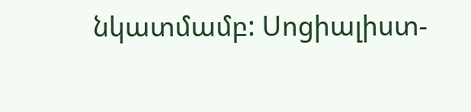նկատմամբ: Սոցիալիստ-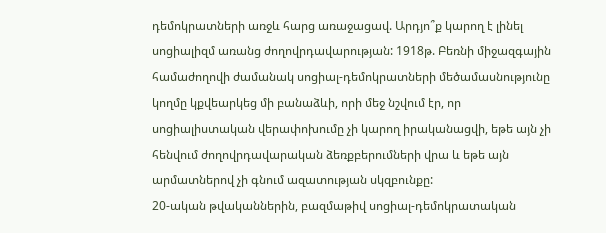դեմոկրատների առջև հարց առաջացավ. Արդյո՞ք կարող է լինել սոցիալիզմ առանց ժողովրդավարության: 1918թ. Բեռնի միջազգային համաժողովի ժամանակ սոցիալ-դեմոկրատների մեծամասնությունը կողմը կքվեարկեց մի բանաձևի, որի մեջ նշվում էր, որ սոցիալիստական վերափոխումը չի կարող իրականացվի, եթե այն չի հենվում ժողովրդավարական ձեռքբերումների վրա և եթե այն արմատներով չի գնում ազատության սկզբունքը:
20-ական թվականներին, բազմաթիվ սոցիալ-դեմոկրատական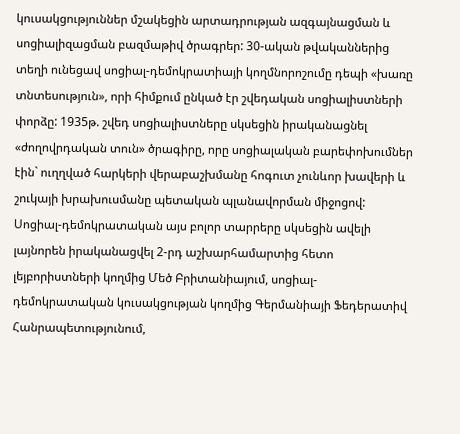կուսակցություններ մշակեցին արտադրության ազգայնացման և սոցիալիզացման բազմաթիվ ծրագրեր: 30-ական թվականներից տեղի ունեցավ սոցիալ-դեմոկրատիայի կողմնորոշումը դեպի «խառը տնտեսություն», որի հիմքում ընկած էր շվեդական սոցիալիստների փորձը: 1935թ. շվեդ սոցիալիստները սկսեցին իրականացնել «ժողովրդական տուն» ծրագիրը, որը սոցիալական բարեփոխումներ էին` ուղղված հարկերի վերաբաշխմանը հոգուտ չունևոր խավերի և շուկայի խրախուսմանը պետական պլանավորման միջոցով:
Սոցիալ-դեմոկրատական այս բոլոր տարրերը սկսեցին ավելի լայնորեն իրականացվել 2-րդ աշխարհամարտից հետո լեյբորիստների կողմից Մեծ Բրիտանիայում, սոցիալ-դեմոկրատական կուսակցության կողմից Գերմանիայի Ֆեդերատիվ Հանրապետությունում,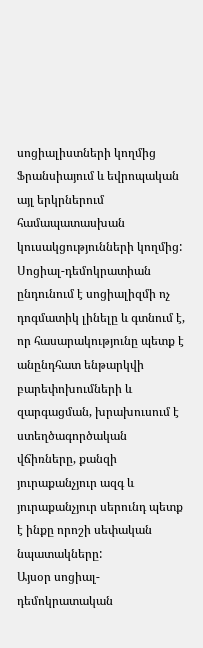սոցիալիստների կողմից Ֆրանսիայում և եվրոպական այլ երկրներում համապատասխան կուսակցությունների կողմից: Սոցիալ-դեմոկրատիան ընդունում է սոցիալիզմի ոչ դոգմատիկ լինելը և գտնում է, որ հասարակությունը պետք է անընդհատ ենթարկվի բարեփոխումների և զարգացման, խրախուսում է ստեղծագործական վճիռները, քանզի յուրաքանչյուր ազգ և յուրաքանչյուր սերունդ պետք է ինքը որոշի սեփական նպատակները:
Այսօր սոցիալ-դեմոկրատական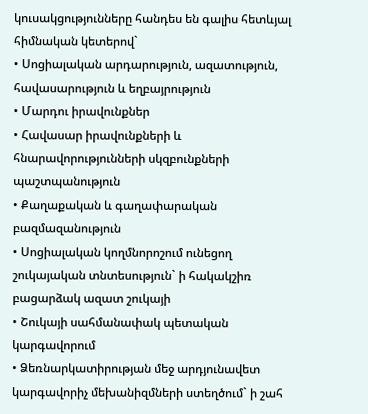կուսակցությունները հանդես են գալիս հետևյալ հիմնական կետերով`
• Սոցիալական արդարություն, ազատություն, հավասարություն և եղբայրություն
• Մարդու իրավունքներ
• Հավասար իրավունքների և հնարավորությունների սկզբունքների պաշտպանություն
• Քաղաքական և գաղափարական բազմազանություն
• Սոցիալական կողմնորոշում ունեցող շուկայական տնտեսություն` ի հակակշիռ բացարձակ ազատ շուկայի
• Շուկայի սահմանափակ պետական կարգավորում
• Ձեռնարկատիրության մեջ արդյունավետ կարգավորիչ մեխանիզմների ստեղծում` ի շահ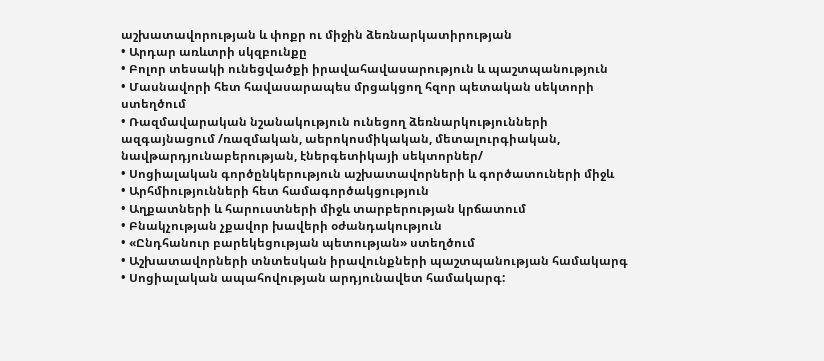աշխատավորության և փոքր ու միջին ձեռնարկատիրության
• Արդար առևտրի սկզբունքը
• Բոլոր տեսակի ունեցվածքի իրավահավասարություն և պաշտպանություն
• Մասնավորի հետ հավասարապես մրցակցող հզոր պետական սեկտորի ստեղծում
• Ռազմավարական նշանակություն ունեցող ձեռնարկությունների ազգայնացում /ռազմական, աերոկոսմիկական, մետալուրգիական, նավթարդյունաբերության, էներգետիկայի սեկտորներ/
• Սոցիալական գործընկերություն աշխատավորների և գործատուների միջև
• Արհմիությունների հետ համագործակցություն
• Աղքատների և հարուստների միջև տարբերության կրճատում
• Բնակչության չքավոր խավերի օժանդակություն
• «Ընդհանուր բարեկեցության պետության» ստեղծում
• Աշխատավորների տնտեսկան իրավունքների պաշտպանության համակարգ
• Սոցիալական ապահովության արդյունավետ համակարգ: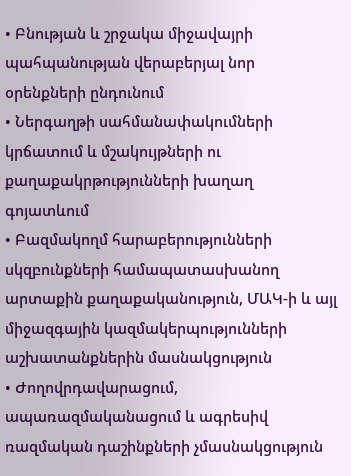• Բնության և շրջակա միջավայրի պահպանության վերաբերյալ նոր օրենքների ընդունում
• Ներգաղթի սահմանափակումների կրճատում և մշակույթների ու քաղաքակրթությունների խաղաղ գոյատևում
• Բազմակողմ հարաբերությունների սկզբունքների համապատասխանող արտաքին քաղաքականություն, ՄԱԿ-ի և այլ միջազգային կազմակերպությունների աշխատանքներին մասնակցություն
• Ժողովրդավարացում, ապառազմականացում և ագրեսիվ ռազմական դաշինքների չմասնակցություն